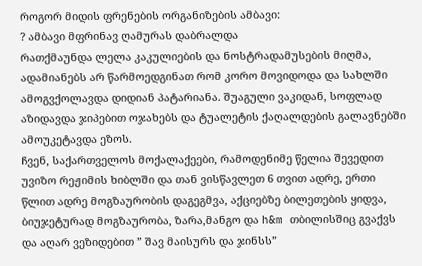როგორ მიდის ფრენების ორგანიზების ამბავი:
? ამბავი მფრინავ ღამურას დაბრალდა
რათქმაუნდა ლელა კაკულიების და ნოსტრადამუსების მიღმა, ადამიანებს არ წარმოედგინათ რომ კორო მოვიდოდა და სახლში ამოგვქოლავდა დიდიან პატარიანა. შუაგული ვაკიდან, სოფლად აზიდავდა ჯიპებით ოჯახებს და ტუალეტის ქაღალდების გალავნებში ამოუკეტავდა ეზოს.
ჩვენ, საქართველოს მოქალაქეები, რამოდენიმე წელია შევედით უვიზო რეჟიმის ხიბლში და თან ვისწავლეთ 6 თვით ადრე, ერთი წლით ადრე მოგზაურობის დაგეგმვა, აქციებზე ბილეთების ყიდვა, ბიუჯეტურად მოგზაურობა, ზარა,მანგო და h&m თბილისშიც გვაქვს და აღარ ვეზიდებით ” შავ მაისურს და ჯინსს”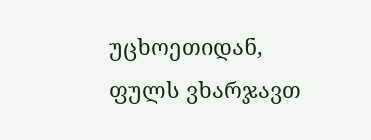უცხოეთიდან, ფულს ვხარჯავთ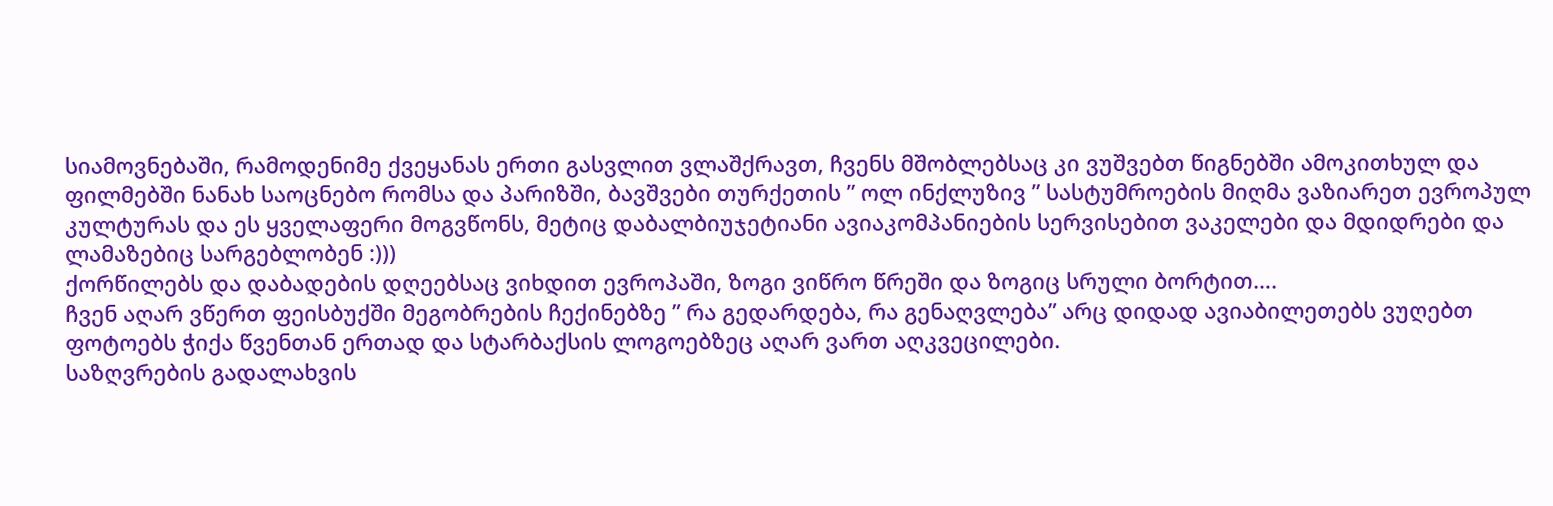სიამოვნებაში, რამოდენიმე ქვეყანას ერთი გასვლით ვლაშქრავთ, ჩვენს მშობლებსაც კი ვუშვებთ წიგნებში ამოკითხულ და ფილმებში ნანახ საოცნებო რომსა და პარიზში, ბავშვები თურქეთის ” ოლ ინქლუზივ ” სასტუმროების მიღმა ვაზიარეთ ევროპულ კულტურას და ეს ყველაფერი მოგვწონს, მეტიც დაბალბიუჯეტიანი ავიაკომპანიების სერვისებით ვაკელები და მდიდრები და ლამაზებიც სარგებლობენ :)))
ქორწილებს და დაბადების დღეებსაც ვიხდით ევროპაში, ზოგი ვიწრო წრეში და ზოგიც სრული ბორტით….
ჩვენ აღარ ვწერთ ფეისბუქში მეგობრების ჩექინებზე ” რა გედარდება, რა გენაღვლება” არც დიდად ავიაბილეთებს ვუღებთ ფოტოებს ჭიქა წვენთან ერთად და სტარბაქსის ლოგოებზეც აღარ ვართ აღკვეცილები.
საზღვრების გადალახვის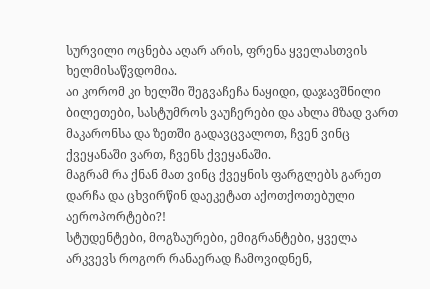სურვილი ოცნება აღარ არის, ფრენა ყველასთვის ხელმისაწვდომია.
აი კორომ კი ხელში შეგვაჩეჩა ნაყიდი, დაჯავშნილი ბილეთები, სასტუმროს ვაუჩერები და ახლა მზად ვართ მაკარონსა და ზეთში გადავცვალოთ, ჩვენ ვინც ქვეყანაში ვართ, ჩვენს ქვეყანაში.
მაგრამ რა ქნან მათ ვინც ქვეყნის ფარგლებს გარეთ დარჩა და ცხვირწინ დაეკეტათ აქოთქოთებული აეროპორტები?!
სტუდენტები, მოგზაურები, ემიგრანტები, ყველა არკვევს როგორ რანაერად ჩამოვიდნენ,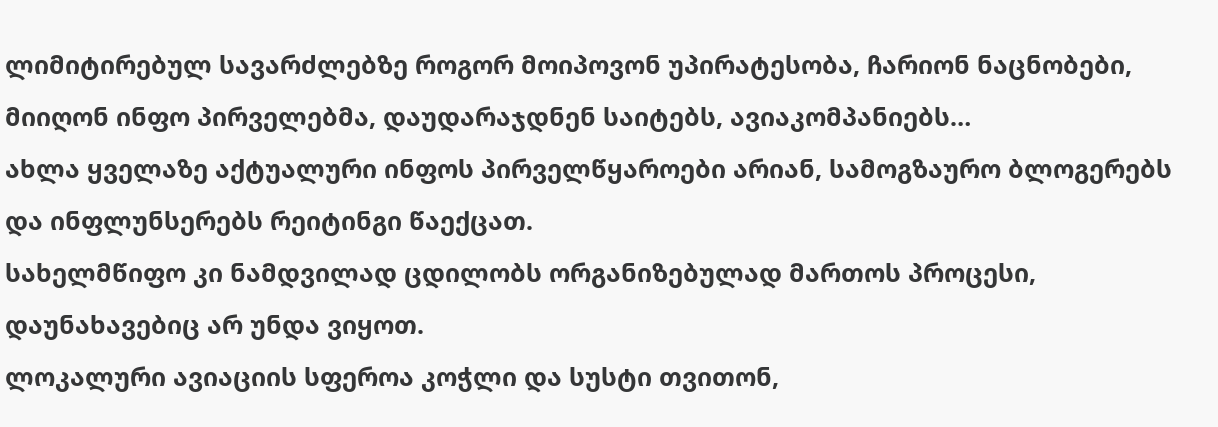ლიმიტირებულ სავარძლებზე როგორ მოიპოვონ უპირატესობა, ჩარიონ ნაცნობები, მიიღონ ინფო პირველებმა, დაუდარაჯდნენ საიტებს, ავიაკომპანიებს…
ახლა ყველაზე აქტუალური ინფოს პირველწყაროები არიან, სამოგზაურო ბლოგერებს და ინფლუნსერებს რეიტინგი წაექცათ.
სახელმწიფო კი ნამდვილად ცდილობს ორგანიზებულად მართოს პროცესი, დაუნახავებიც არ უნდა ვიყოთ.
ლოკალური ავიაციის სფეროა კოჭლი და სუსტი თვითონ,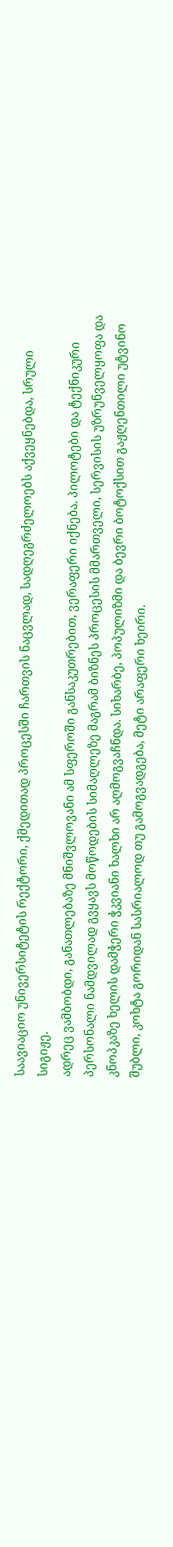საავიაციო უნივერსიტეტის რექტორი, ქმედითად პროცესში ჩართვის ნაცვლად, სადღეგრძელოებს აქვეყნებდა, სრული სიგიჟე.
ადრეც ვამბობდი, განათლებაზე მნიშვლოვანი ამ სფეროში განსაკუთრებით, ვერაფერი იქნება. პილოტები და ტექნიკური პერსონალი ნამდვილად გვყავს მოწოდების სიმაღლეზე მაგრამ ბიზნეს პროცესის მმართველი, სერვისის უზრუნველყოფა და კნოპკაზე ხელის დამჭერი ჭკვიანი ხალხი არ აღმოგვაჩნდა. სიხარბე, პოპულიზმი და ბევრი ბოტოქსით გაჟღენთილი უტვინო შუბლი, კოხტა გორიდან სასრიალოდ თუ გამოგვადგება, მეტი არაფერი ხეირი.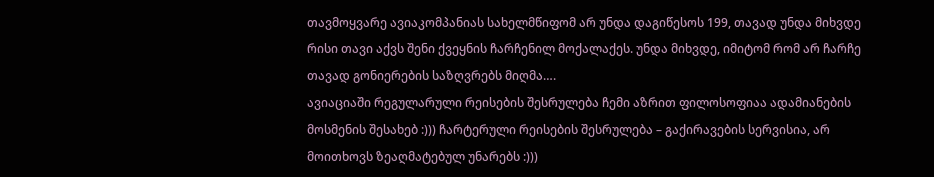თავმოყვარე ავიაკომპანიას სახელმწიფომ არ უნდა დაგიწესოს 199, თავად უნდა მიხვდე რისი თავი აქვს შენი ქვეყნის ჩარჩენილ მოქალაქეს. უნდა მიხვდე, იმიტომ რომ არ ჩარჩე თავად გონიერების საზღვრებს მიღმა….
ავიაციაში რეგულარული რეისების შესრულება ჩემი აზრით ფილოსოფიაა ადამიანების მოსმენის შესახებ :))) ჩარტერული რეისების შესრულება – გაქირავების სერვისია, არ მოითხოვს ზეაღმატებულ უნარებს :)))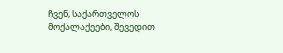ჩვენ, საქართველოს მოქალაქეები, შევედით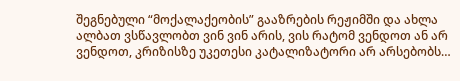შეგნებული “მოქალაქეობის” გააზრების რეჟიმში და ახლა ალბათ ვსწავლობთ ვინ ვინ არის, ვის რატომ ვენდოთ ან არ ვენდოთ, კრიზისზე უკეთესი კატალიზატორი არ არსებობს…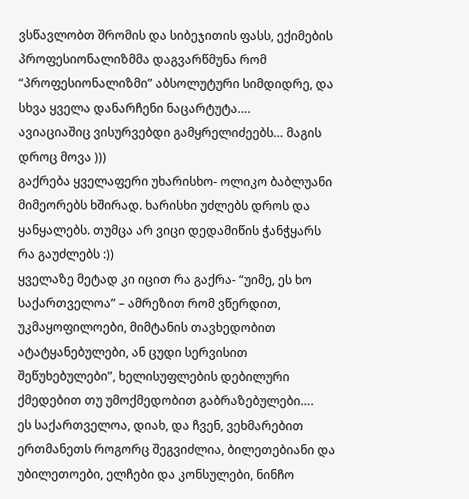ვსწავლობთ შრომის და სიბეჯითის ფასს, ექიმების პროფესიონალიზმმა დაგვარწმუნა რომ “პროფესიონალიზმი” აბსოლუტური სიმდიდრე, და სხვა ყველა დანარჩენი ნაცარტუტა….
ავიაციაშიც ვისურვებდი გამყრელიძეებს… მაგის დროც მოვა )))
გაქრება ყველაფერი უხარისხო- ოლიკო ბაბლუანი მიმეორებს ხშირად. ხარისხი უძლებს დროს და ყანყალებს. თუმცა არ ვიცი დედამიწის ჭანჭყარს რა გაუძლებს :))
ყველაზე მეტად კი იცით რა გაქრა- “უიმე, ეს ხო საქართველოა” – ამრეზით რომ ვწერდით, უკმაყოფილოები, მიმტანის თავხედობით ატატყანებულები, ან ცუდი სერვისით შეწუხებულები”, ხელისუფლების დებილური ქმედებით თუ უმოქმედობით გაბრაზებულები….
ეს საქართველოა, დიახ, და ჩვენ, ვეხმარებით ერთმანეთს როგორც შეგვიძლია, ბილეთებიანი და უბილეთოები, ელჩები და კონსულები, ნინჩო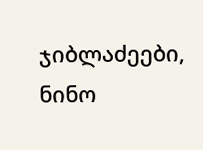ჯიბლაძეები, ნინო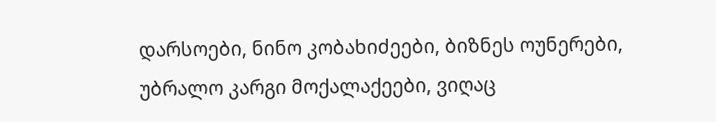დარსოები, ნინო კობახიძეები, ბიზნეს ოუნერები, უბრალო კარგი მოქალაქეები, ვიღაც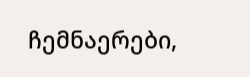ჩემნაერები,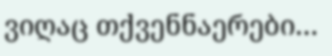ვიღაც თქვენნაერები…